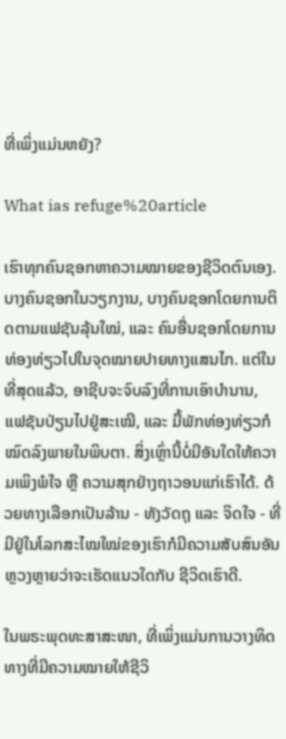ທີ່ເພິ່ງແມ່ນຫຍັງ?

What ias refuge%20article

ເຮົາທຸກຄົນຊອກຫາຄວາມໝາຍຂອງຊີວິດຕົນເອງ. ບາງຄົນຊອກໃນວຽກງານ, ບາງຄົນຊອກໂດຍການຕິດຕາມແຟຊັນລຸ້ນໃໝ່, ແລະ ຄົນອື່ນຊອກໂດຍການທ່ອງທ່ຽວໄປໃນຈຸດໝາຍປາຍທາງແສນໄກ. ແຕ່ໃນທີ່ສຸດແລ້ວ, ອາຊີບຈະຈົບລົງທີ່ການເອົາບຳນານ, ແຟຊັນປ່ຽນໄປຢູ່ສະເໝີ, ແລະ ມື້ພັກທ່ອງທ່ຽວກໍໝົດລົງພາຍໃນພິບຕາ. ສິ່ງເຫຼົ່ານີ້ບໍ່ມີອັນໃດໃຫ້ຄວາມເພິງພໍໃຈ ຫຼື ຄວາມສຸກຢ່າງຖາວອນແກ່ເຮົາໄດ້. ດ້ວຍທາງເລືອກເປັນລ້ານ - ທັງວັດຖຸ ແລະ ຈິດໃຈ - ທີ່ມີຢູ່ໃນໂລກສະໄໝໃໝ່ຂອງເຮົາກໍມີຄວາມສັບສົນອັນຫຼວງຫຼາຍວ່າຈະເຮັດແນວໃດກັບ ຊີວິດເຮົາດີ.

ໃນພຣະພຸດທະສາສະໜາ, ທີ່ເພິ່ງແມ່ນການວາງທິດທາງທີ່ມີຄວາມໝາຍໃຫ້ຊີວິ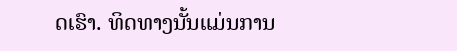ດເຮົາ. ທິດທາງນັ້ນແມ່ນການ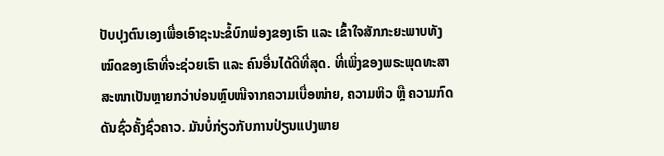ປັບປຸງຕົນເອງເພື່ອເອົາຊະນະຂໍ້ບົກພ່ອງຂອງເຮົາ ແລະ ເຂົ້າໃຈສັກກະຍະພາບທັງໝົດຂອງເຮົາທີ່ຈະຊ່ວຍເຮົາ ແລະ ຄົນອື່ນໄດ້ດີທີ່ສຸດ. ທີ່ເພິ່ງຂອງພຣະພຸດທະສາສະໜາເປັນຫຼາຍກວ່າບ່ອນຫຼົບໜີຈາກຄວາມເບື່ອໜ່າຍ, ຄວາມຫິວ ຫຼື ຄວາມກົດດັນຊົ່ວຄັ້ງຊົ່ວຄາວ. ມັນບໍ່ກ່ຽວກັບການປ່ຽນແປງພາຍ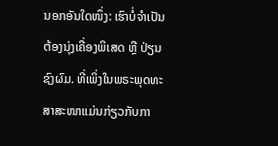ນອກອັນໃດໜຶ່ງ: ເຮົາບໍ່ຈຳເປັນຕ້ອງນຸ່ງເຄື່ອງພິເສດ ຫຼື ປ່ຽນຊົງຜົມ. ທີ່ເພິ່ງໃນພຣະພຸດທະສາສະໜາແມ່ນກ່ຽວກັບກາ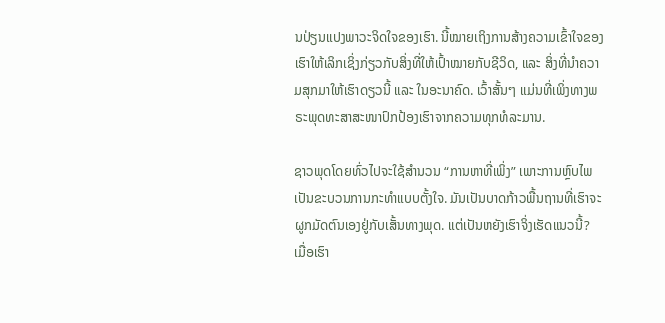ນປ່ຽນແປງພາວະຈິດໃຈຂອງເຮົາ. ນີ້ໝາຍເຖິງການສ້າງຄວາມເຂົ້າໃຈຂອງເຮົາໃຫ້ເລິກເຊິ່ງກ່ຽວກັບສິ່ງທີ່ໃຫ້ເປົ້າໝາຍກັບຊີວິດ, ແລະ ສິ່ງທີ່ນຳຄວາມສຸກມາໃຫ້ເຮົາດຽວນີ້ ແລະ ໃນອະນາຄົດ. ເວົ້າສັ້ນໆ ແມ່ນທີ່ເພິ່ງທາງພຣະພຸດທະສາສະໜາປົກປ້ອງເຮົາຈາກຄວາມທຸກທໍລະມານ.

ຊາວພຸດໂດຍທົ່ວໄປຈະໃຊ້ສຳນວນ “ການຫາທີ່ເພິ່ງ” ເພາະການຫຼົບໄພເປັນຂະບວນການກະທຳແບບຕັ້ງໃຈ. ມັນເປັນບາດກ້າວພື້ນຖານທີ່ເຮົາຈະຜູກມັດຕົນເອງຢູ່ກັບເສັ້ນທາງພຸດ. ແຕ່ເປັນຫຍັງເຮົາຈິ່ງເຮັດແນວນີ້? ເມື່ອເຮົາ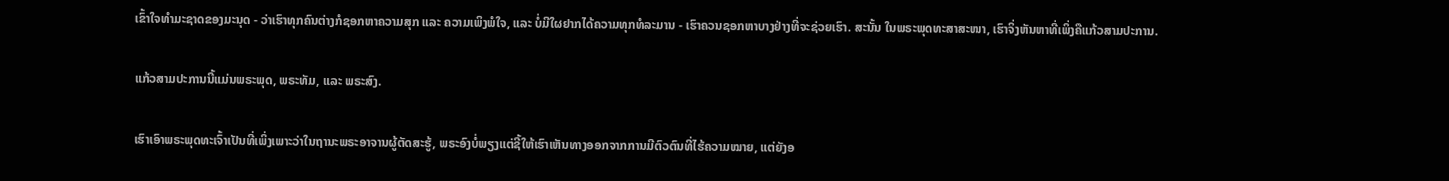ເຂົ້າໃຈທຳມະຊາດຂອງມະນຸດ - ວ່າເຮົາທຸກຄົນຕ່າງກໍຊອກຫາຄວາມສຸກ ແລະ ຄວາມເພິງພໍໃຈ, ແລະ ບໍ່ມີໃຜຢາກໄດ້ຄວາມທຸກທໍລະມານ - ເຮົາຄວນຊອກຫາບາງຢ່າງທີ່ຈະຊ່ວຍເຮົາ. ສະນັ້ນ ໃນພຣະພຸດທະສາສະໜາ, ເຮົາຈິ່ງຫັນຫາທີ່ເພິ່ງຄືແກ້ວສາມປະການ.

ແກ້ວສາມປະການນີ້ແມ່ນພຣະພຸດ, ພຣະທັມ, ແລະ ພຣະສົງ.

ເຮົາເອົາພຣະພຸດທະເຈົ້າເປັນທີ່ເພິ່ງເພາະວ່າໃນຖານະພຣະອາຈານຜູ້ຕັດສະຮູ້, ພຣະອົງບໍ່ພຽງແຕ່ຊີ້ໃຫ້ເຮົາເຫັນທາງອອກຈາກການມີຕົວຕົນທີ່ໄຮ້ຄວາມໝາຍ, ແຕ່ຍັງອ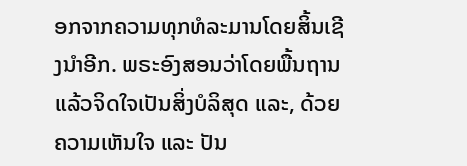ອກຈາກຄວາມທຸກທໍລະມານໂດຍສິ້ນເຊີງນຳອີກ. ພຣະອົງສອນວ່າໂດຍພື້ນຖານແລ້ວຈິດໃຈເປັນສິ່ງບໍລິສຸດ ແລະ, ດ້ວຍຄວາມເຫັນໃຈ ແລະ ປັນ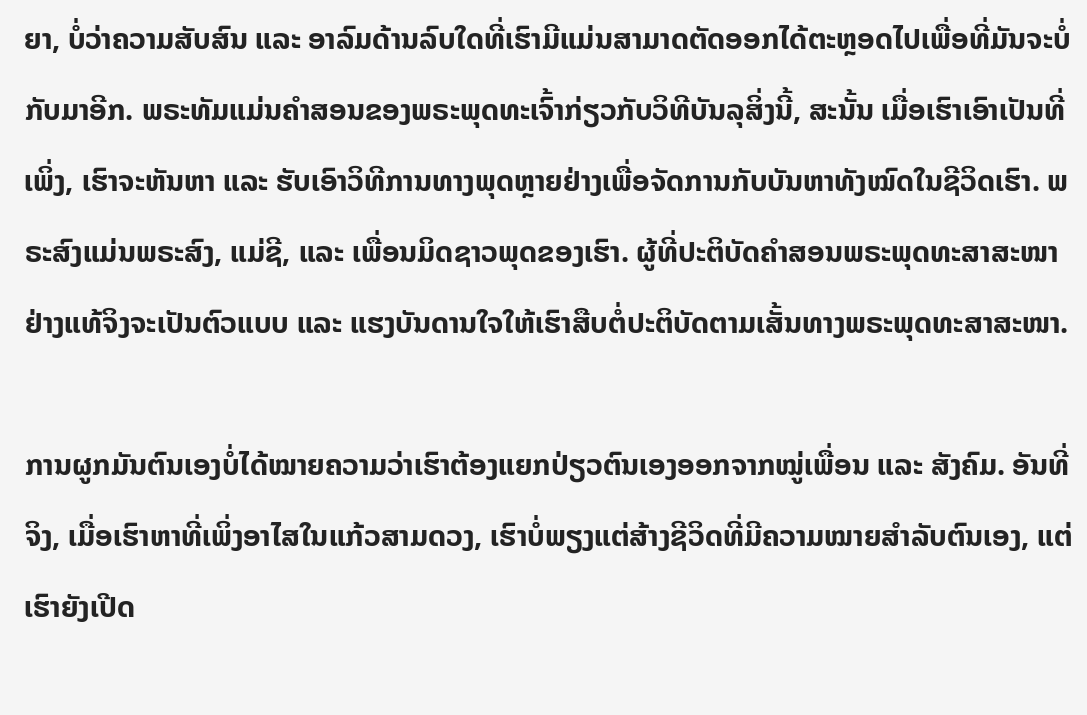ຍາ, ບໍ່ວ່າຄວາມສັບສົນ ແລະ ອາລົມດ້ານລົບໃດທີ່ເຮົາມີແມ່ນສາມາດຕັດອອກໄດ້ຕະຫຼອດໄປເພື່ອທີ່ມັນຈະບໍ່ກັບມາອີກ. ພຣະທັມແມ່ນຄຳສອນຂອງພຣະພຸດທະເຈົ້າກ່ຽວກັບວິທີບັນລຸສິ່ງນີ້, ສະນັ້ນ ເມື່ອເຮົາເອົາເປັນທີ່ເພິ່ງ, ເຮົາຈະຫັນຫາ ແລະ ຮັບເອົາວິທີການທາງພຸດຫຼາຍຢ່າງເພື່ອຈັດການກັບບັນຫາທັງໝົດໃນຊີວິດເຮົາ. ພຣະສົງແມ່ນພຣະສົງ, ແມ່ຊີ, ແລະ ເພື່ອນມິດຊາວພຸດຂອງເຮົາ. ຜູ້ທີ່ປະຕິບັດຄຳສອນພຣະພຸດທະສາສະໜາຢ່າງແທ້ຈິງຈະເປັນຕົວແບບ ແລະ ແຮງບັນດານໃຈໃຫ້ເຮົາສືບຕໍ່ປະຕິບັດຕາມເສັ້ນທາງພຣະພຸດທະສາສະໜາ.

ການຜູກມັນຕົນເອງບໍ່ໄດ້ໝາຍຄວາມວ່າເຮົາຕ້ອງແຍກປ່ຽວຕົນເອງອອກຈາກໝູ່ເພື່ອນ ແລະ ສັງຄົມ. ອັນທີ່ຈິງ, ເມື່ອເຮົາຫາທີ່ເພິ່ງອາໄສໃນແກ້ວສາມດວງ, ເຮົາບໍ່ພຽງແຕ່ສ້າງຊີວິດທີ່ມີຄວາມໝາຍສຳລັບຕົນເອງ, ແຕ່ເຮົາຍັງເປີດ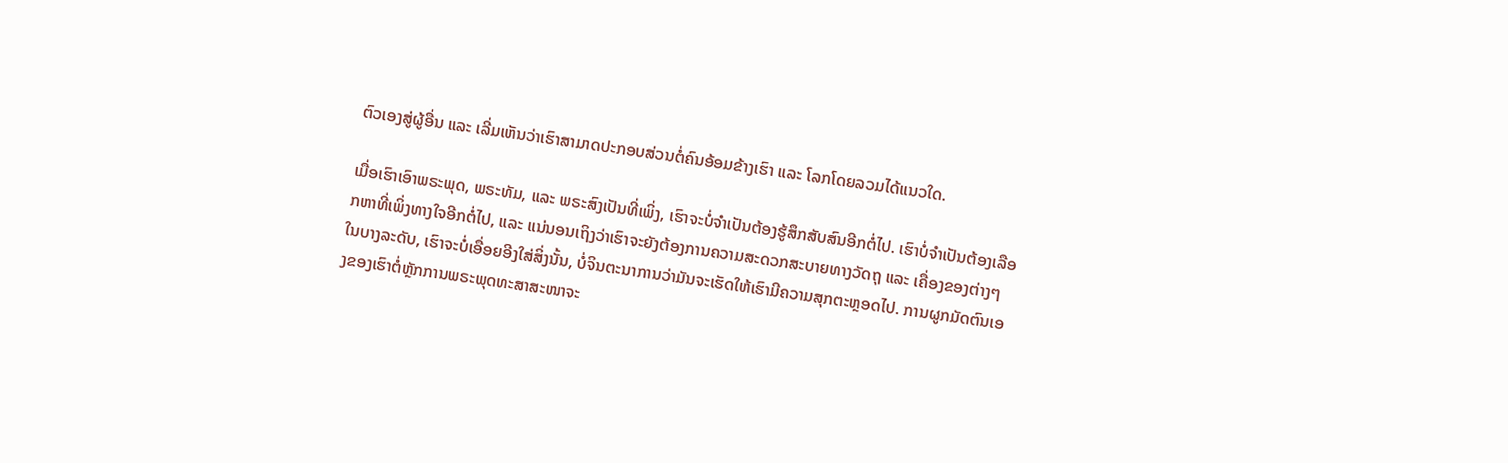ຕົວເອງສູ່ຜູ້ອື່ນ ແລະ ເລີ່ມເຫັນວ່າເຮົາສາມາດປະກອບສ່ວນຕໍ່ຄົນອ້ອມຂ້າງເຮົາ ແລະ ໂລກໂດຍລວມໄດ້ແນວໃດ.

ເມື່ອເຮົາເອົາພຣະພຸດ, ພຣະທັມ, ແລະ ພຣະສົງເປັນທີ່ເພິ່ງ, ເຮົາຈະບໍ່ຈຳເປັນຕ້ອງຮູ້ສຶກສັບສົນອີກຕໍ່ໄປ. ເຮົາບໍ່ຈຳເປັນຕ້ອງເລືອກຫາທີ່ເພິ່ງທາງໃຈອີກຕໍ່ໄປ, ແລະ ແນ່ນອນເຖິງວ່າເຮົາຈະຍັງຕ້ອງການຄວາມສະດວກສະບາຍທາງວັດຖຸ ແລະ ເຄື່ອງຂອງຕ່າງໆ ໃນບາງລະດັບ, ເຮົາຈະບໍ່ເອື່ອຍອີງໃສ່ສິ່ງນັ້ນ, ບໍ່ຈິນຕະນາການວ່າມັນຈະເຮັດໃຫ້ເຮົາມີຄວາມສຸກຕະຫຼອດໄປ. ການຜູກມັດຕົນເອງຂອງເຮົາຕໍ່ຫຼັກການພຣະພຸດທະສາສະໜາຈະ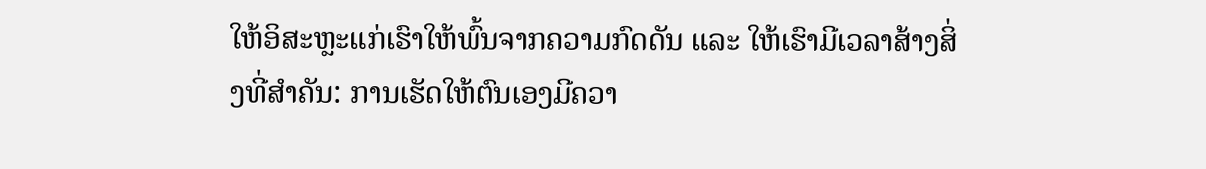ໃຫ້ອິສະຫຼະແກ່ເຮົາໃຫ້ພົ້ນຈາກຄວາມກົດດັນ ແລະ ໃຫ້ເຮົາມີເວລາສ້າງສິ່ງທີ່ສຳຄັນ: ການເຮັດໃຫ້ຕົນເອງມີຄວາ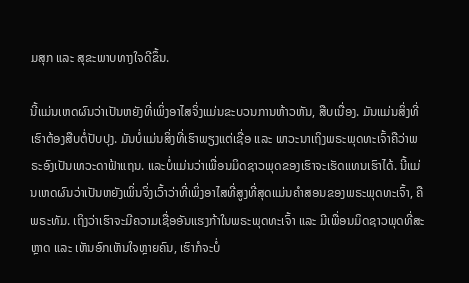ມສຸກ ແລະ ສຸຂະພາບທາງໃຈດີຂຶ້ນ.

ນີ້ແມ່ນເຫດຜົນວ່າເປັນຫຍັງທີ່ເພິ່ງອາໄສຈິ່ງແມ່ນຂະບວນການຫ້າວຫັນ, ສືບເນື່ອງ. ມັນແມ່ນສິ່ງທີ່ເຮົາຕ້ອງສືບຕໍ່ປັບປຸງ. ມັນບໍ່ແມ່ນສິ່ງທີ່ເຮົາພຽງແຕ່ເຊື່ອ ແລະ ພາວະນາເຖິງພຣະພຸດທະເຈົ້າຄືວ່າພຣະອົງເປັນເທວະດາຟ້າແຖນ. ແລະບໍ່ແມ່ນວ່າເພື່ອນມິດຊາວພຸດຂອງເຮົາຈະເຮັດແທນເຮົາໄດ້. ນີ້ແມ່ນເຫດຜົນວ່າເປັນຫຍັງເພິ່ນຈິ່ງເວົ້າວ່າທີ່ເພິ່ງອາໄສທີ່ສູງທີ່ສຸດແມ່ນຄຳສອນຂອງພຣະພຸດທະເຈົ້າ, ຄືພຣະທັມ. ເຖິງວ່າເຮົາຈະມີຄວາມເຊື່ອອັນແຮງກ້າໃນພຣະພຸດທະເຈົ້າ ແລະ ມີເພື່ອນມິດຊາວພຸດທີ່ສະຫຼາດ ແລະ ເຫັນອົກເຫັນໃຈຫຼາຍຄົນ, ເຮົາກໍຈະບໍ່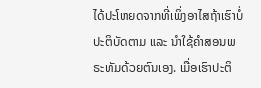ໄດ້ປະໂຫຍດຈາກທີ່ເພິ່ງອາໄສຖ້າເຮົາບໍ່ປະຕິບັດຕາມ ແລະ ນຳໃຊ້ຄຳສອນພຣະທັມດ້ວຍຕົນເອງ. ເມື່ອເຮົາປະຕິ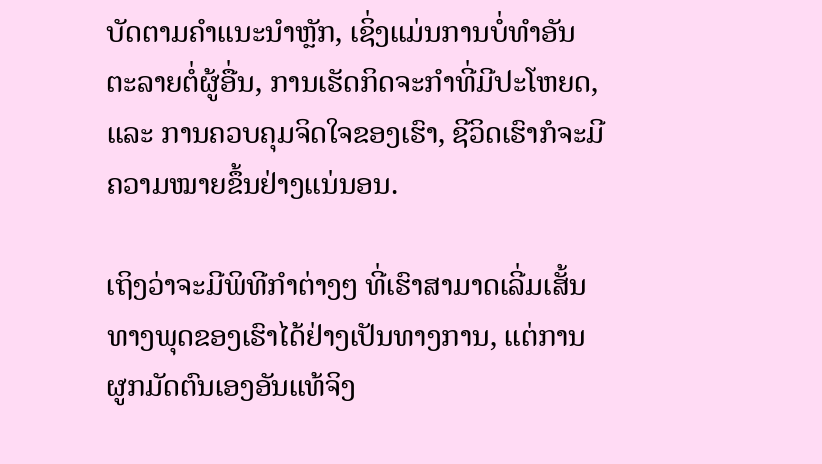ບັດຕາມຄຳແນະນຳຫຼັກ, ເຊິ່ງແມ່ນການບໍ່ທຳອັນຕະລາຍຕໍ່ຜູ້ອື່ນ, ການເຮັດກິດຈະກຳທີ່ມີປະໂຫຍດ, ແລະ ການຄວບຄຸມຈິດໃຈຂອງເຮົາ, ຊີວິດເຮົາກໍຈະມີຄວາມໝາຍຂຶ້ນຢ່າງແນ່ນອນ.

ເຖິງວ່າຈະມີພິທີກຳຕ່າງໆ ທີ່ເຮົາສາມາດເລີ່ມເສັ້ນທາງພຸດຂອງເຮົາໄດ້ຢ່າງເປັນທາງການ, ແຕ່ການຜູກມັດຕົນເອງອັນແທ້ຈິງ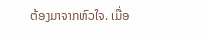ຕ້ອງມາຈາກຫົວໃຈ. ເມື່ອ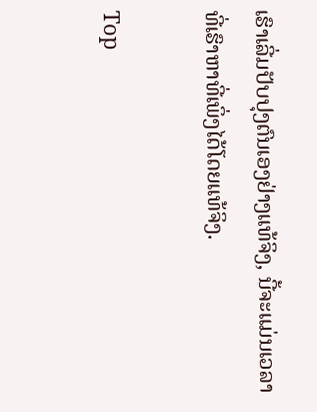ເຮົາເລີ່ມປັບປຸງຕົນເອງຢ່າງແທ້ຈິງ, ນີ້ຈະແມ່ນເວລາທີ່ເຮົາຫາທີ່ເພິ່ງໄດ້ໂດຍແທ້ຈິງ.

Top